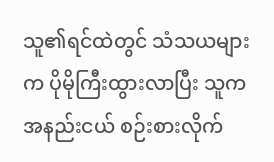သူ၏ရင်ထဲတွင် သံသယများက ပိုမိုကြီးထွားလာပြီး သူက အနည်းငယ် စဉ်းစားလိုက်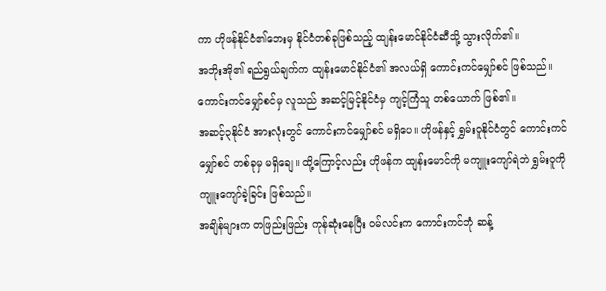ကာ ဟိုဖန်နိုင်ငံ၏ဘေးမှ နိုင်ငံတစ်ခုဖြစ်သည့် ထျန်းမောင်နိုင်ငံဆီသို့ သွားလိုက်၏။
အဘိုးအို၏ ရည်ရွယ်ချက်က ထျန်းမောင်နိုင်ငံ၏ အလယ်ရှိ ကောင်းကင်မျှော်စင် ဖြစ်သည်။ ကောင်းကင်မျှော်စင်မှ လူသည် အဆင့်မြင့်နိုင်ငံမှ ကျင့်ကြံသူ တစ်ယောက် ဖြစ်၏။
အဆင့်၃နိုင်ငံ အားလုံးတွင် ကောင်းကင်မျှော်စင် မရှိပေ။ ဟိုဖန်နှင့် ရွှမ်းဝူနိုင်ငံတွင် ကောင်းကင်မျှော်စင် တစ်ခုမှ မရှိချေ။ ထို့ကြောင့်လည်း ဟိုဖန်က ထျန်းမောင်ကို မကျူးကျော်ရဲဘဲ ရွှမ်းဝူကို ကျူးကျော်ခဲ့ခြင်း ဖြစ်သည်။
အချိန်များက တဖြည်းဖြည်း ကုန်ဆုံးနေပြီး ဝမ်လင်းက ကောင်းကင်ဘုံ ဆန့်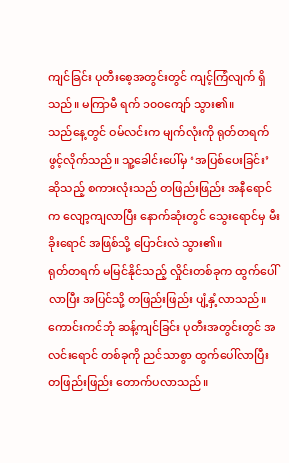ကျင်ခြင်း ပုတီးစေ့အတွင်းတွင် ကျင့်ကြံလျက် ရှိသည်။ မကြာမီ ရက် ၁၀၀ကျော် သွား၏။
သည်နေ့တွင် ဝမ်လင်းက မျက်လုံးကို ရုတ်တရက် ဖွင့်လိုက်သည်။ သူ့ခေါင်းပေါ်မှ ‘အပြစ်ပေးခြင်း’ ဆိုသည့် စကားလုံးသည် တဖြည်းဖြည်း အနီရောင်က လျော့ကျလာပြီး နောက်ဆုံးတွင် သွေးရောင်မှ မီးခိုးရောင် အဖြစ်သို့ ပြောင်းလဲ သွား၏။
ရုတ်တရက် မမြင်နိုင်သည့် လှိုင်းတစ်ခုက ထွက်ပေါ်လာပြီး အပြင်သို့ တဖြည်းဖြည်း ပျံ့နှံ့လာသည်။ ကောင်းကင်ဘုံ ဆန့်ကျင်ခြင်း ပုတီးအတွင်းတွင် အလင်းရောင် တစ်ခုကို ညင်သာစွာ ထွက်ပေါ်လာပြီး တဖြည်းဖြည်း တောက်ပလာသည်။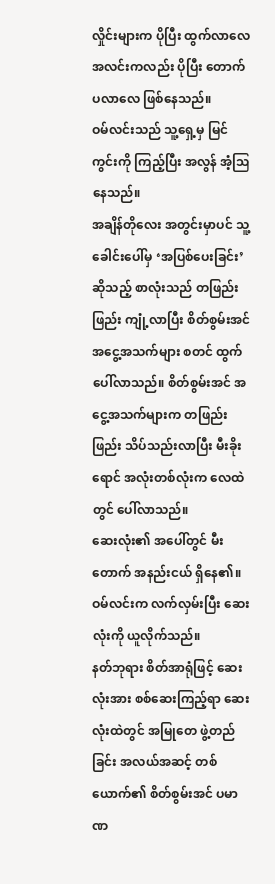လှိုင်းများက ပိုပြီး ထွက်လာလေ အလင်းကလည်း ပိုပြီး တောက်ပလာလေ ဖြစ်နေသည်။
ဝမ်လင်းသည် သူ့ရှေ့မှ မြင်ကွင်းကို ကြည့်ပြီး အလွန် အံ့ဩနေသည်။
အချိန်တိုလေး အတွင်းမှာပင် သူ့ခေါင်းပေါ်မှ ‘အပြစ်ပေးခြင်း’ ဆိုသည့် စာလုံးသည် တဖြည်းဖြည်း ကျုံ့လာပြီး စိတ်စွမ်းအင် အငွေ့အသက်များ စတင် ထွက်ပေါ်လာသည်။ စိတ်စွမ်းအင် အငွေ့အသက်များက တဖြည်းဖြည်း သိပ်သည်းလာပြီး မီးခိုးရောင် အလုံးတစ်လုံးက လေထဲတွင် ပေါ်လာသည်။
ဆေးလုံး၏ အပေါ်တွင် မီးတောက် အနည်းငယ် ရှိနေ၏။ ဝမ်လင်းက လက်လှမ်းပြီး ဆေးလုံးကို ယူလိုက်သည်။
နတ်ဘုရား စိတ်အာရုံဖြင့် ဆေးလုံးအား စစ်ဆေးကြည့်ရာ ဆေးလုံးထဲတွင် အမြုတေ ဖွဲ့တည်ခြင်း အလယ်အဆင့် တစ်ယောက်၏ စိတ်စွမ်းအင် ပမာဏ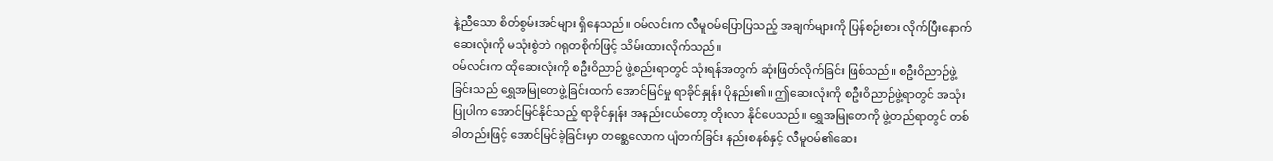နဲ့ညီသော စိတ်စွမ်းအင်များ ရှိနေသည်။ ဝမ်လင်းက လီမူဝမ်ပြောပြသည့် အချက်များကို ပြန်စဉ်းစား လိုက်ပြီးနောက် ဆေးလုံးကို မသုံးစွဲဘဲ ဂရုတစိုက်ဖြင့် သိမ်းထားလိုက်သည်။
ဝမ်လင်းက ထိုဆေးလုံးကို စဦးဝိညာဉ် ဖွဲ့စည်းရာတွင် သုံးရန်အတွက် ဆုံးဖြတ်လိုက်ခြင်း ဖြစ်သည်။ စဦးဝိညာဉ်ဖွဲ့ခြင်းသည် ရွှေအမြုတေဖွဲ့ခြင်းထက် အောင်မြင်မှု ရာခိုင်နှုန်း ပိုနည်း၏။ ဤဆေးလုံးကို စဦးဝိညာဉ်ဖွဲ့ရာတွင် အသုံးပြုပါက အောင်မြင်နိုင်သည့် ရာခိုင်နှုန်း အနည်းငယ်တော့ တိုးလာ နိုင်ပေသည်။ ရွှေအမြုတေကို ဖွဲ့တည်ရာတွင် တစ်ခါတည်းဖြင့် အောင်မြင်ခဲ့ခြင်းမှာ တစ္ဆေလောက ပျံတက်ခြင်း နည်းစနစ်နှင့် လီမူဝမ်၏ဆေး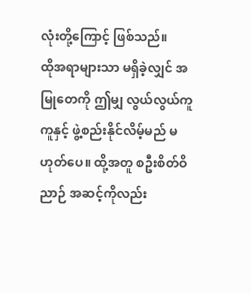လုံးတို့ကြောင့် ဖြစ်သည်။
ထိုအရာများသာ မရှိခဲ့လျှင် အမြုတေကို ဤမျှ လွယ်လွယ်ကူကူနှင့် ဖွဲ့စည်းနိုင်လိမ့်မည် မဟုတ်ပေ။ ထို့အတူ စဦးစိတ်ဝိညာဉ် အဆင့်ကိုလည်း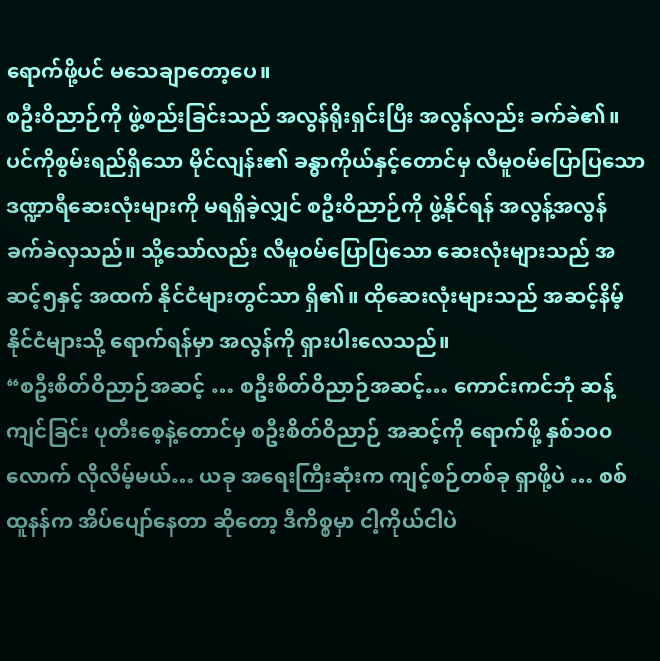ရောက်ဖို့ပင် မသေချာတော့ပေ။
စဦးဝိညာဉ်ကို ဖွဲ့စည်းခြင်းသည် အလွန်ရိုးရှင်းပြီး အလွန်လည်း ခက်ခဲ၏။ ပင်ကိုစွမ်းရည်ရှိသော မိုင်လျန်း၏ ခန္ဓာကိုယ်နှင့်တောင်မှ လီမူဝမ်ပြောပြသော ဒဏ္ဍာရီဆေးလုံးများကို မရရှိခဲ့လျှင် စဦးဝိညာဉ်ကို ဖွဲ့နိုင်ရန် အလွန့်အလွန် ခက်ခဲလှသည်။ သို့သော်လည်း လီမူဝမ်ပြောပြသော ဆေးလုံးများသည် အဆင့်၅နှင့် အထက် နိုင်ငံများတွင်သာ ရှိ၏။ ထိုဆေးလုံးများသည် အဆင့်နိမ့် နိုင်ငံများသို့ ရောက်ရန်မှာ အလွန်ကို ရှားပါးလေသည်။
“စဦးစိတ်ဝိညာဉ်အဆင့် … စဦးစိတ်ဝိညာဉ်အဆင့်… ကောင်းကင်ဘုံ ဆန့်ကျင်ခြင်း ပုတီးစေ့နဲ့တောင်မှ စဦးစိတ်ဝိညာဉ် အဆင့်ကို ရောက်ဖို့ နှစ်၁၀၀လောက် လိုလိမ့်မယ်… ယခု အရေးကြီးဆုံးက ကျင့်စဉ်တစ်ခု ရှာဖို့ပဲ … စစ်ထူနန်က အိပ်ပျော်နေတာ ဆိုတော့ ဒီကိစ္စမှာ ငါ့ကိုယ်ငါပဲ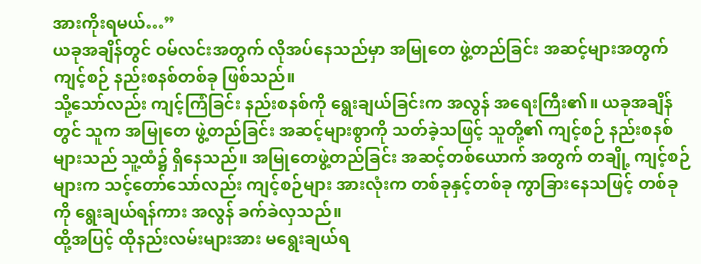အားကိုးရမယ်…”
ယခုအချိန်တွင် ဝမ်လင်းအတွက် လိုအပ်နေသည်မှာ အမြုတေ ဖွဲ့တည်ခြင်း အဆင့်များအတွက် ကျင့်စဉ် နည်းစနစ်တစ်ခု ဖြစ်သည်။
သို့သော်လည်း ကျင့်ကြံခြင်း နည်းစနစ်ကို ရွေးချယ်ခြင်းက အလွန် အရေးကြီး၏။ ယခုအချိန်တွင် သူက အမြုတေ ဖွဲ့တည်ခြင်း အဆင့်များစွာကို သတ်ခဲ့သဖြင့် သူတို့၏ ကျင့်စဉ် နည်းစနစ်များသည် သူ့ထံ၌ ရှိနေသည်။ အမြုတေဖွဲ့တည်ခြင်း အဆင့်တစ်ယောက် အတွက် တချို့ ကျင့်စဉ်များက သင့်တော်သော်လည်း ကျင့်စဉ်များ အားလုံးက တစ်ခုနှင့်တစ်ခု ကွာခြားနေသဖြင့် တစ်ခုကို ရွေးချယ်ရန်ကား အလွန် ခက်ခဲလှသည်။
ထို့အပြင့် ထိုနည်းလမ်းများအား မရွေးချယ်ရ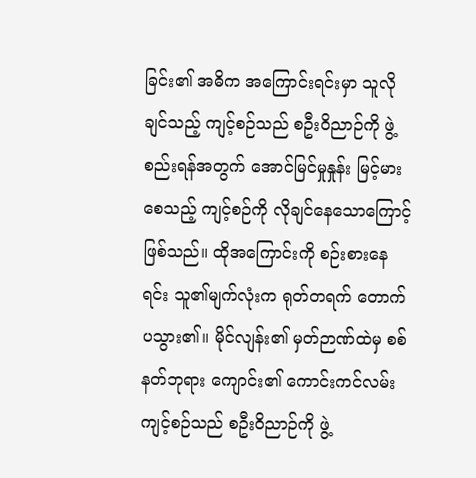ခြင်း၏ အဓိက အကြောင်းရင်းမှာ သူလိုချင်သည့် ကျင့်စဉ်သည် စဦးဝိညာဉ်ကို ဖွဲ့စည်းရန်အတွက် အောင်မြင်မှုနှုန်း မြင့်မားစေသည့် ကျင့်စဉ်ကို လိုချင်နေသောကြောင့် ဖြစ်သည်။ ထိုအကြောင်းကို စဉ်းစားနေရင်း သူ၏မျက်လုံးက ရုတ်တရက် တောက်ပသွား၏။ မိုင်လျန်း၏ မှတ်ဉာဏ်ထဲမှ စစ်နတ်ဘုရား ကျောင်း၏ ကောင်းကင်လမ်း ကျင့်စဉ်သည် စဦးဝိညာဉ်ကို ဖွဲ့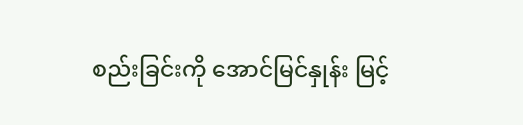စည်းခြင်းကို အောင်မြင်နှုန်း မြင့်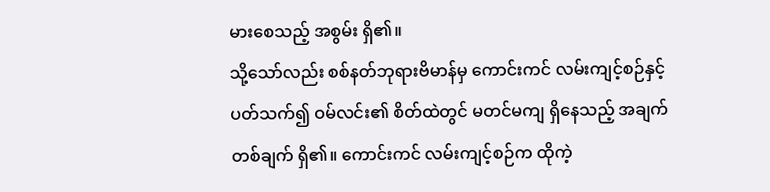မားစေသည့် အစွမ်း ရှိ၏။
သို့သော်လည်း စစ်နတ်ဘုရားဗိမာန်မှ ကောင်းကင် လမ်းကျင့်စဉ်နှင့် ပတ်သက်၍ ဝမ်လင်း၏ စိတ်ထဲတွင် မတင်မကျ ရှိနေသည့် အချက်တစ်ချက် ရှိ၏။ ကောင်းကင် လမ်းကျင့်စဉ်က ထိုကဲ့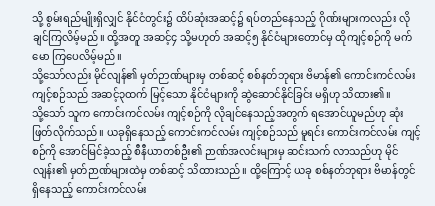သို့ စွမ်းရည်မျိုးရှိလျှင် နိုင်ငံတွင်း၌ ထိပ်ဆုံးအဆင့်၌ ရပ်တည်နေသည့် ဂိုဏ်းများကလည်း လိုချင်ကြလိမ့်မည်။ ထို့အတူ အဆင့်၄ သို့မဟုတ် အဆင့်၅ နိုင်ငံများတောင်မှ ထိုကျင့်စဉ်ကို မက်မော ကြပေလိမ့်မည်။
သို့သော်လည်း မိုင်လျန်၏ မှတ်ဉာဏ်များမှ တစ်ဆင့် စစ်နတ်ဘုရား ဗိမာန်၏ ကောင်းကင်လမ်း ကျင့်စဉ်သည် အဆင့်၃ထက် မြင့်သော နိုင်ငံများကို ဆွဲဆောင်နိုင်ခြင်း မရှိဟု သိထား၏။
သို့သော် သူက ကောင်းကင်လမ်း ကျင့်စဉ်ကို လိုချင်နေသည့်အတွက် ရအောင်ယူမည်ဟု ဆုံးဖြတ်လိုက်သည်။ ယခုရှိနေသည့် ကောင်းကင်လမ်း ကျင့်စဉ်သည် မူရင်း ကောင်းကင်လမ်း ကျင့်စဉ်ကို အောင်မြင်ခဲ့သည့် စီနီယာတစ်ဦး၏ ဉာဏ်အလင်းများမှ ဆင်းသက် လာသည်ဟု မိုင်လျန်း၏ မှတ်ဉာဏ်များထဲမှ တစ်ဆင့် သိထားသည်။ ထို့ကြောင့် ယခု စစ်နတ်ဘုရား ဗိမာန်တွင် ရှိနေသည့် ကောင်းကင်လမ်း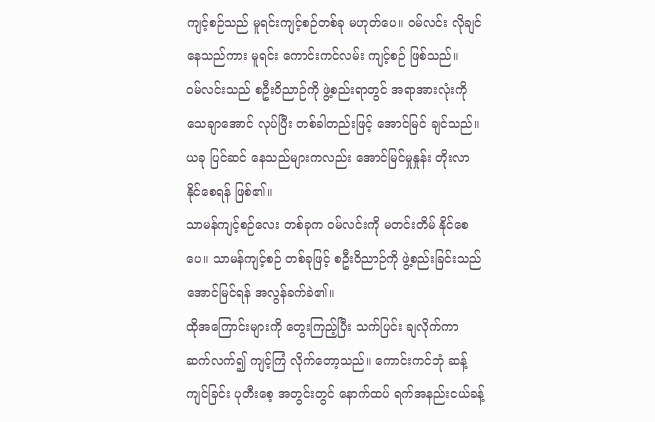ကျင့်စဉ်သည် မူရင်းကျင့်စဉ်တစ်ခု မဟုတ်ပေ။ ဝမ်လင်း လိုချင်နေသည်ကား မူရင်း ကောင်းကင်လမ်း ကျင့်စဉ် ဖြစ်သည်။
ဝမ်လင်းသည် စဦးဝိညာဉ်ကို ဖွဲ့စည်းရာတွင် အရာအားလုံးကို သေချာအောင် လုပ်ပြီး တစ်ခါတည်းဖြင့် အောင်မြင် ချင်သည်။ ယခု ပြင်ဆင် နေသည်များကလည်း အောင်မြင်မှုနှုန်း တိုးလာ နိုင်စေရန် ဖြစ်၏။
သာမန်ကျင့်စဉ်လေး တစ်ခုက ဝမ်လင်းကို မတင်းတိမ် နိုင်စေပေ။ သာမန်ကျင့်စဉ် တစ်ခုဖြင့် စဦးဝိညာဉ်ကို ဖွဲ့စည်းခြင်းသည် အောင်မြင်ရန် အလွန်ခက်ခဲ၏။
ထိုအကြောင်းများကို တွေးကြည့်ပြီး သက်ပြင်း ချလိုက်ကာ ဆက်လက်၍ ကျင့်ကြံ လိုက်တော့သည်။ ကောင်းကင်ဘုံ ဆန့်ကျင်ခြင်း ပုတီးစေ့ အတွင်းတွင် နောက်ထပ် ရက်အနည်းငယ်ခန့်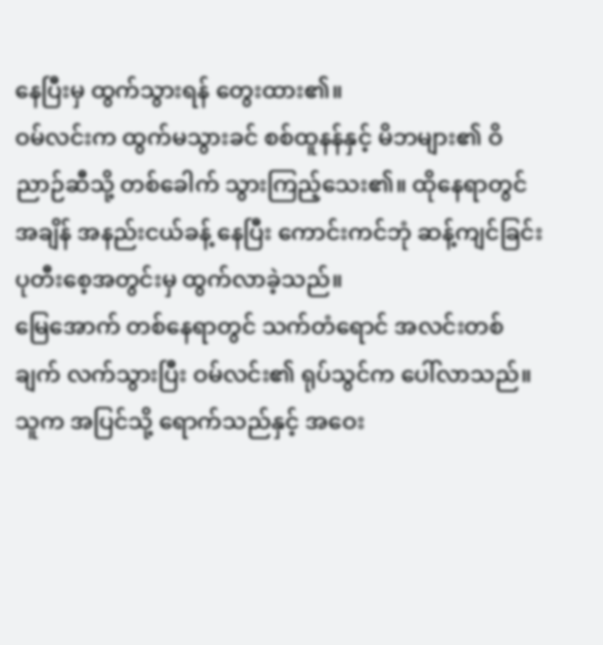နေပြီးမှ ထွက်သွားရန် တွေးထား၏။
ဝမ်လင်းက ထွက်မသွားခင် စစ်ထူနန်နှင့် မိဘများ၏ ဝိညာဉ်ဆီသို့ တစ်ခေါက် သွားကြည့်သေး၏။ ထိုနေရာတွင် အချိန် အနည်းငယ်ခန့် နေပြီး ကောင်းကင်ဘုံ ဆန့်ကျင်ခြင်း ပုတီးစေ့အတွင်းမှ ထွက်လာခဲ့သည်။
မြေအောက် တစ်နေရာတွင် သက်တံရောင် အလင်းတစ်ချက် လက်သွားပြီး ဝမ်လင်း၏ ရုပ်သွင်က ပေါ်လာသည်။ သူက အပြင်သို့ ရောက်သည်နှင့် အဝေး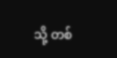သို့ တစ်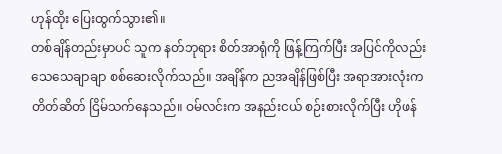ဟုန်ထိုး ပြေးထွက်သွား၏။
တစ်ချိန်တည်းမှာပင် သူက နတ်ဘုရား စိတ်အာရုံကို ဖြန့်ကြက်ပြီး အပြင်ကိုလည်း သေသေချာချာ စစ်ဆေးလိုက်သည်။ အချိန်က ညအချိန်ဖြစ်ပြီး အရာအားလုံးက တိတ်ဆိတ် ငြိမ်သက်နေသည်။ ဝမ်လင်းက အနည်းငယ် စဉ်းစားလိုက်ပြီး ဟိုဖန်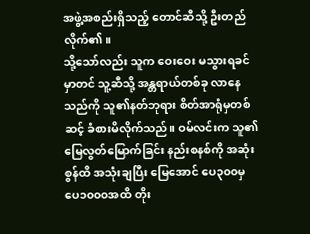အဖွဲ့အစည်းရှိသည့် တောင်ဆီသို့ ဦးတည်လိုက်၏။
သို့သော်လည်း သူက ဝေးဝေး မသွားရခင်မှာတင် သူ့ဆီသို့ အန္တရာယ်တစ်ခု လာနေသည်ကို သူ၏နတ်ဘုရား စိတ်အာရုံမှတစ်ဆင့် ခံစားမိလိုက်သည်။ ဝမ်လင်းက သူ၏ မြေလွတ်မြောက်ခြင်း နည်းစနစ်ကို အဆုံးစွန်ထိ အသုံးချပြီး မြေအောင် ပေ၃၀၀မှ ပေ၁၀၀၀အထိ တိုး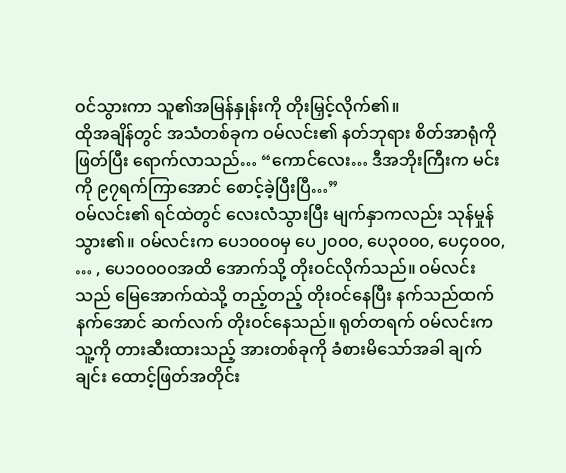ဝင်သွားကာ သူ၏အမြန်နှုန်းကို တိုးမြှင့်လိုက်၏။
ထိုအချိန်တွင် အသံတစ်ခုက ဝမ်လင်း၏ နတ်ဘုရား စိတ်အာရုံကို ဖြတ်ပြီး ရောက်လာသည်… “ကောင်လေး… ဒီအဘိုးကြီးက မင်းကို ၉၇ရက်ကြာအောင် စောင့်ခဲ့ပြီးပြီ…”
ဝမ်လင်း၏ ရင်ထဲတွင် လေးလံသွားပြီး မျက်နှာကလည်း သုန်မှုန်သွား၏။ ဝမ်လင်းက ပေ၁၀၀၀မှ ပေ၂၀၀၀, ပေ၃၀၀၀, ပေ၄၀၀၀, … , ပေ၁၀၀၀၀အထိ အောက်သို့ တိုးဝင်လိုက်သည်။ ဝမ်လင်းသည် မြေအောက်ထဲသို့ တည့်တည့် တိုးဝင်နေပြီး နက်သည်ထက် နက်အောင် ဆက်လက် တိုးဝင်နေသည်။ ရုတ်တရက် ဝမ်လင်းက သူ့ကို တားဆီးထားသည့် အားတစ်ခုကို ခံစားမိသော်အခါ ချက်ချင်း ထောင့်ဖြတ်အတိုင်း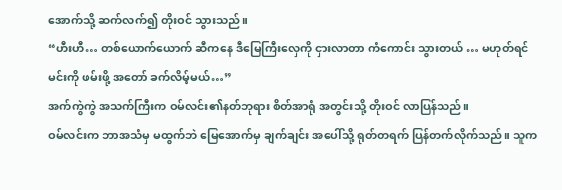အောက်သို့ ဆက်လက်၍ တိုးဝင် သွားသည်။
“ဟီးဟီ… တစ်ယောက်ယောက် ဆီကနေ ဒီမြေကြီးလှေကို ငှားလာတာ ကံကောင်း သွားတယ် … မဟုတ်ရင် မင်းကို ဖမ်းဖို့ အတော် ခက်လိမ့်မယ်…”
အက်ကွဲကွဲ အသက်ကြီးက ဝမ်လင်း၏နတ်ဘုရား စိတ်အာရုံ အတွင်းသို့ တိုးဝင် လာပြန်သည်။
ဝမ်လင်းက ဘာအသံမှ မထွက်ဘဲ မြေအောက်မှ ချက်ချင်း အပေါ်သို့ ရုတ်တရက် ပြန်တက်လိုက်သည်။ သူက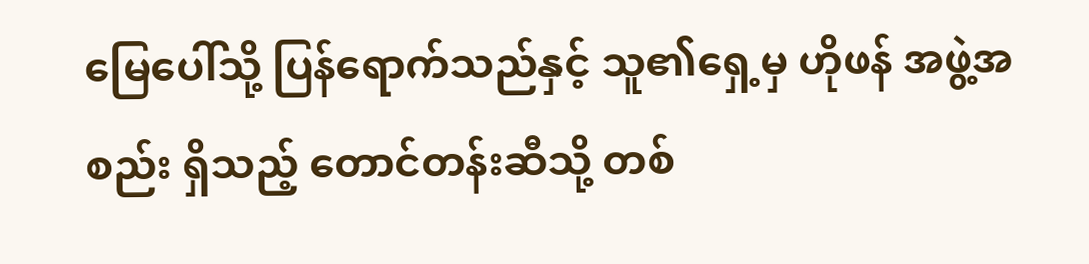မြေပေါ်သို့ ပြန်ရောက်သည်နှင့် သူ၏ရှေ့မှ ဟိုဖန် အဖွဲ့အစည်း ရှိသည့် တောင်တန်းဆီသို့ တစ်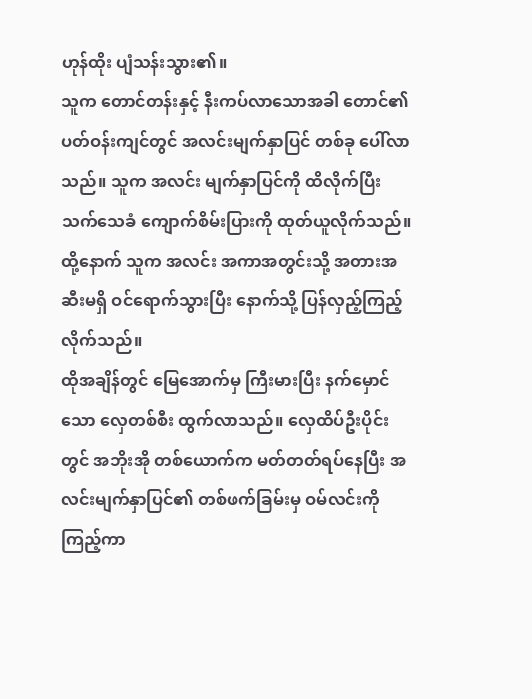ဟုန်ထိုး ပျံသန်းသွား၏။
သူက တောင်တန်းနှင့် နီးကပ်လာသောအခါ တောင်၏ ပတ်ဝန်းကျင်တွင် အလင်းမျက်နှာပြင် တစ်ခု ပေါ်လာသည်။ သူက အလင်း မျက်နှာပြင်ကို ထိလိုက်ပြီး သက်သေခံ ကျောက်စိမ်းပြားကို ထုတ်ယူလိုက်သည်။ ထို့နောက် သူက အလင်း အကာအတွင်းသို့ အတားအဆီးမရှိ ဝင်ရောက်သွားပြီး နောက်သို့ ပြန်လှည့်ကြည့် လိုက်သည်။
ထိုအချိန်တွင် မြေအောက်မှ ကြီးမားပြီး နက်မှောင်သော လှေတစ်စီး ထွက်လာသည်။ လှေထိပ်ဦးပိုင်းတွင် အဘိုးအို တစ်ယောက်က မတ်တတ်ရပ်နေပြီး အလင်းမျက်နှာပြင်၏ တစ်ဖက်ခြမ်းမှ ဝမ်လင်းကို ကြည့်ကာ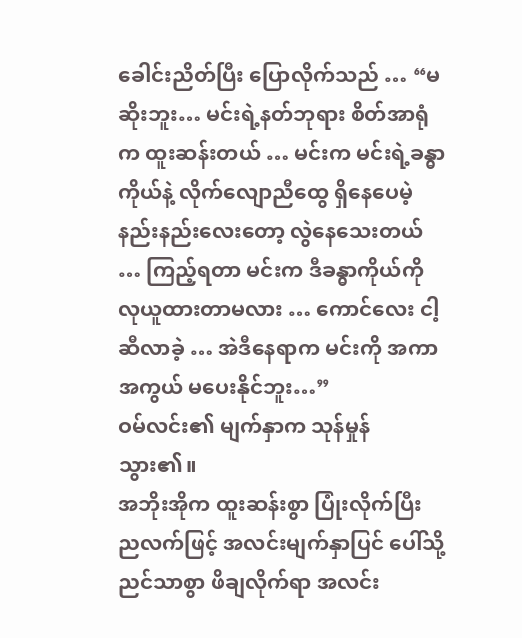ခေါင်းညိတ်ပြီး ပြောလိုက်သည် … “မဆိုးဘူး… မင်းရဲ့နတ်ဘုရား စိတ်အာရုံက ထူးဆန်းတယ် … မင်းက မင်းရဲ့ခန္ဓာကိုယ်နဲ့ လိုက်လျောညီထွေ ရှိနေပေမဲ့ နည်းနည်းလေးတော့ လွဲနေသေးတယ် … ကြည့်ရတာ မင်းက ဒီခန္ဓာကိုယ်ကို လုယူထားတာမလား … ကောင်လေး ငါ့ဆီလာခဲ့ … အဲဒီနေရာက မင်းကို အကာအကွယ် မပေးနိုင်ဘူး…”
ဝမ်လင်း၏ မျက်နှာက သုန်မှုန် သွား၏။
အဘိုးအိုက ထူးဆန်းစွာ ပြုံးလိုက်ပြီး ညလက်ဖြင့် အလင်းမျက်နှာပြင် ပေါ်သို့ ညင်သာစွာ ဖိချလိုက်ရာ အလင်း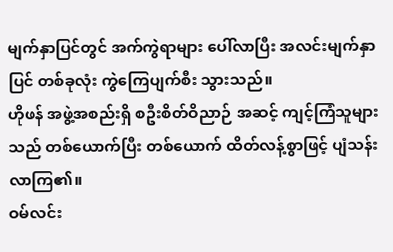မျက်နှာပြင်တွင် အက်ကွဲရာများ ပေါ်လာပြီး အလင်းမျက်နှာပြင် တစ်ခုလုံး ကွဲကြေပျက်စီး သွားသည်။
ဟိုဖန် အဖွဲ့အစည်းရှိ စဦးစိတ်ဝိညာဉ် အဆင့် ကျင့်ကြံသူများသည် တစ်ယောက်ပြီး တစ်ယောက် ထိတ်လန့်စွာဖြင့် ပျံသန်း လာကြ၏။
ဝမ်လင်း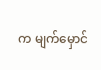က မျက်မှောင်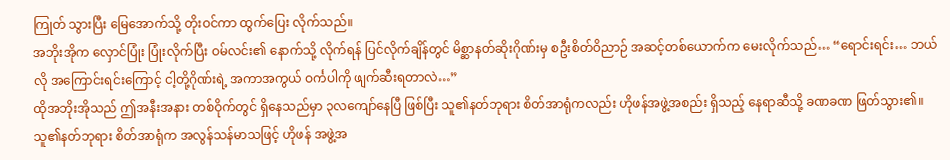ကြုတ် သွားပြီး မြေအောက်သို့ တိုးဝင်ကာ ထွက်ပြေး လိုက်သည်။
အဘိုးအိုက လှောင်ပြုံး ပြုံးလိုက်ပြီး ဝမ်လင်း၏ နောက်သို့ လိုက်ရန် ပြင်လိုက်ချိန်တွင် မိစ္ဆာနတ်ဆိုးဂိုဏ်းမှ စဦးစိတ်ဝိညာဉ် အဆင့်တစ်ယောက်က မေးလိုက်သည်… “ရောင်းရင်း… ဘယ်လို အကြောင်းရင်းကြောင့် ငါ့တို့ဂိုဏ်းရဲ့ အကာအကွယ် ဝင်္ကပါကို ဖျက်ဆီးရတာလဲ…”
ထိုအဘိုးအိုသည် ဤအနီးအနား တစ်ဝိုက်တွင် ရှိနေသည်မှာ ၃လကျော်နေပြီ ဖြစ်ပြီး သူ၏နတ်ဘုရား စိတ်အာရုံကလည်း ဟိုဖန်အဖွဲ့အစည်း ရှိသည့် နေရာဆီသို့ ခဏခဏ ဖြတ်သွား၏။ သူ၏နတ်ဘုရား စိတ်အာရုံက အလွန်သန်မာသဖြင့် ဟိုဖန် အဖွဲ့အ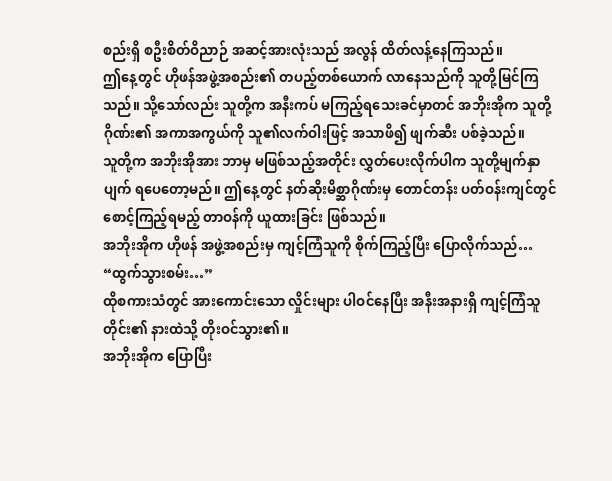စည်းရှိ စဦးစိတ်ဝိညာဉ် အဆင့်အားလုံးသည် အလွန် ထိတ်လန့်နေကြသည်။
ဤနေ့တွင် ဟိုဖန်အဖွဲ့အစည်း၏ တပည့်တစ်ယောက် လာနေသည်ကို သူတို့မြင်ကြသည်။ သို့သော်လည်း သူတို့က အနီးကပ် မကြည့်ရသေးခင်မှာတင် အဘိုးအိုက သူတို့ဂိုဏ်း၏ အကာအကွယ်ကို သူ၏လက်ဝါးဖြင့် အသာဖိ၍ ဖျက်ဆီး ပစ်ခဲ့သည်။
သူတို့က အဘိုးအိုအား ဘာမှ မဖြစ်သည့်အတိုင်း လွှတ်ပေးလိုက်ပါက သူတို့မျက်နှာပျက် ရပေတော့မည်။ ဤနေ့တွင် နတ်ဆိုးမိစ္ဆာဂိုဏ်းမှ တောင်တန်း ပတ်ဝန်းကျင်တွင် စောင့်ကြည့်ရမည့် တာဝန်ကို ယူထားခြင်း ဖြစ်သည်။
အဘိုးအိုက ဟိုဖန် အဖွဲ့အစည်းမှ ကျင့်ကြံသူကို စိုက်ကြည့်ပြီး ပြောလိုက်သည်… “ထွက်သွားစမ်း…”
ထိုစကားသံတွင် အားကောင်းသော လှိုင်းများ ပါဝင်နေပြီး အနီးအနားရှိ ကျင့်ကြံသူတိုင်း၏ နားထဲသို့ တိုးဝင်သွား၏။
အဘိုးအိုက ပြောပြီး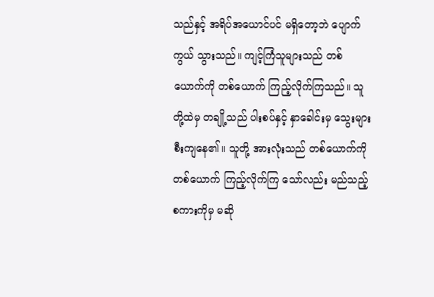သည်နှင့် အရိပ်အယောင်ပင် မရှိတော့ဘဲ ပျောက်ကွယ် သွားသည်။ ကျင့်ကြံသူများသည် တစ်ယောက်ကို တစ်ယောက် ကြည့်လိုက်ကြသည်။ သူတို့ထဲမှ တချို့သည် ပါးစပ်နှင့် နှာခေါင်းမှ သွေးများ စီးကျနေ၏။ သူတို့ အားလုံးသည် တစ်ယောက်ကို တစ်ယောက် ကြည့်လိုက်ကြ သော်လည်း မည်သည့် စကားကိုမှ မဆို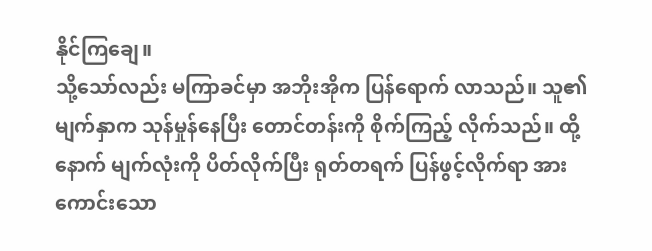နိုင်ကြချေ။
သို့သော်လည်း မကြာခင်မှာ အဘိုးအိုက ပြန်ရောက် လာသည်။ သူ၏မျက်နှာက သုန်မှုန်နေပြီး တောင်တန်းကို စိုက်ကြည့် လိုက်သည်။ ထို့နောက် မျက်လုံးကို ပိတ်လိုက်ပြီး ရုတ်တရက် ပြန်ဖွင့်လိုက်ရာ အားကောင်းသော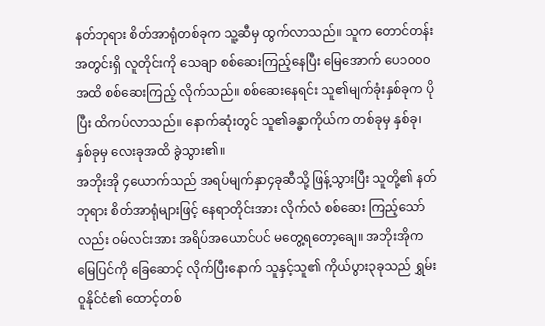နတ်ဘုရား စိတ်အာရုံတစ်ခုက သူ့ဆီမှ ထွက်လာသည်။ သူက တောင်တန်းအတွင်းရှိ လူတိုင်းကို သေချာ စစ်ဆေးကြည့်နေပြီး မြေအောက် ပေ၁၀၀၀အထိ စစ်ဆေးကြည့် လိုက်သည်။ စစ်ဆေးနေရင်း သူ၏မျက်ခုံးနှစ်ခုက ပိုပြီး ထိကပ်လာသည်။ နောက်ဆုံးတွင် သူ၏ခန္ဓာကိုယ်က တစ်ခုမှ နှစ်ခု၊ နှစ်ခုမှ လေးခုအထိ ခွဲသွား၏။
အဘိုးအို ၄ယောက်သည် အရပ်မျက်နှာ၄ခုဆီသို့ ဖြန့်သွားပြီး သူတို့၏ နတ်ဘုရား စိတ်အာရုံများဖြင့် နေရာတိုင်းအား လိုက်လံ စစ်ဆေး ကြည့်သော်လည်း ဝမ်လင်းအား အရိပ်အယောင်ပင် မတွေ့ရတော့ချေ။ အဘိုးအိုက မြေပြင်ကို ခြေဆောင့် လိုက်ပြီးနောက် သူနှင့်သူ၏ ကိုယ်ပွား၃ခုသည် ရွှမ်းဝူနိုင်ငံ၏ ထောင့်တစ်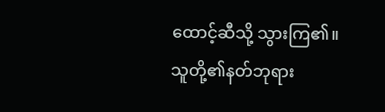ထောင့်ဆီသို့ သွားကြ၏။ သူတို့၏နတ်ဘုရား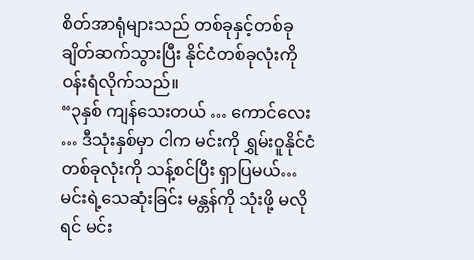စိတ်အာရုံများသည် တစ်ခုနှင့်တစ်ခု ချိတ်ဆက်သွားပြီး နိုင်ငံတစ်ခုလုံးကို ဝန်းရံလိုက်သည်။
“၃နှစ် ကျန်သေးတယ် … ကောင်လေး … ဒီသုံးနှစ်မှာ ငါက မင်းကို ရွှမ်းဝူနိုင်ငံ တစ်ခုလုံးကို သန့်စင်ပြီး ရှာပြမယ်… မင်းရဲ့သေဆုံးခြင်း မန္တန်ကို သုံးဖို့ မလိုရင် မင်း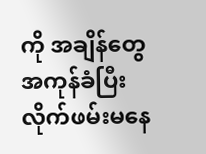ကို အချိန်တွေ အကုန်ခံပြီး လိုက်ဖမ်းမနေ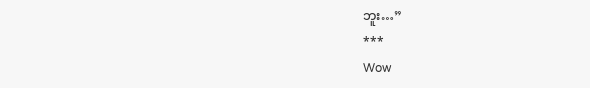ဘူး…”
***
Wow